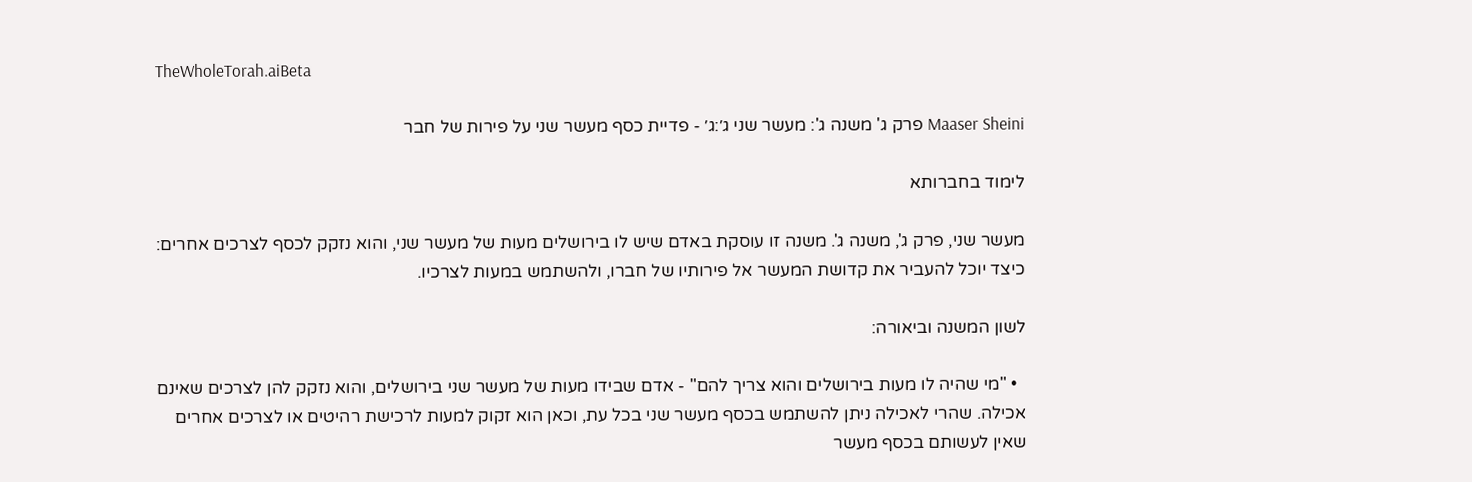TheWholeTorah.aiBeta

Maaser Sheini פרק ג' משנה ג': מעשר שני ג׳:ג׳ - פדיית כסף מעשר שני על פירות של חבר

לימוד בחברותא

מעשר שני, פרק ג', משנה ג'. משנה זו עוסקת באדם שיש לו בירושלים מעות של מעשר שני, והוא נזקק לכסף לצרכים אחרים: כיצד יוכל להעביר את קדושת המעשר אל פירותיו של חברו, ולהשתמש במעות לצרכיו.

לשון המשנה וביאורה:

  • "מי שהיה לו מעות בירושלים והוא צריך להם" - אדם שבידו מעות של מעשר שני בירושלים, והוא נזקק להן לצרכים שאינם אכילה. שהרי לאכילה ניתן להשתמש בכסף מעשר שני בכל עת, וכאן הוא זקוק למעות לרכישת רהיטים או לצרכים אחרים שאין לעשותם בכסף מעשר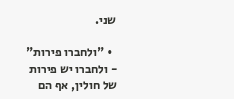שני.

  • "ולחברו פירות" - ולחברו יש פירות של חולין, אף הם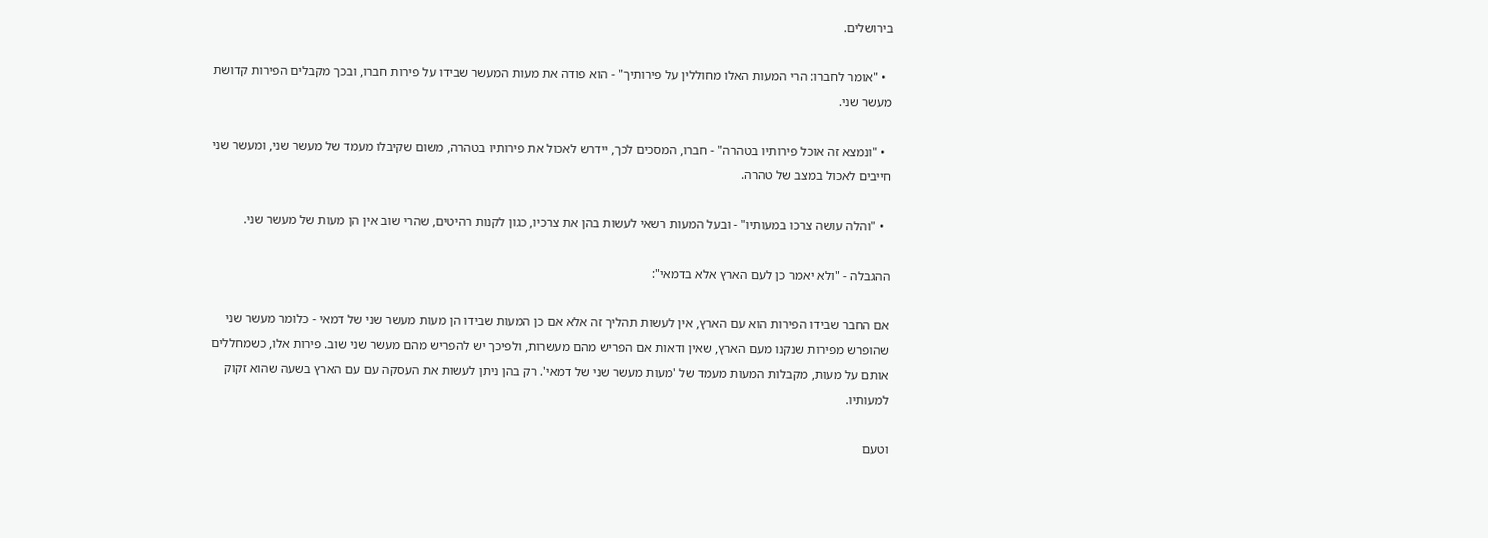בירושלים.

  • "אומר לחברו: הרי המעות האלו מחוללין על פירותיך" - הוא פודה את מעות המעשר שבידו על פירות חברו, ובכך מקבלים הפירות קדושת מעשר שני.

  • "ונמצא זה אוכל פירותיו בטהרה" - חברו, המסכים לכך, יידרש לאכול את פירותיו בטהרה, משום שקיבלו מעמד של מעשר שני, ומעשר שני חייבים לאכול במצב של טהרה.

  • "והלה עושה צרכו במעותיו" - ובעל המעות רשאי לעשות בהן את צרכיו, כגון לקנות רהיטים, שהרי שוב אין הן מעות של מעשר שני.

ההגבלה - "ולא יאמר כן לעם הארץ אלא בדמאי":

אם החבר שבידו הפירות הוא עם הארץ, אין לעשות תהליך זה אלא אם כן המעות שבידו הן מעות מעשר שני של דמאי - כלומר מעשר שני שהופרש מפירות שנקנו מעם הארץ, שאין ודאות אם הפריש מהם מעשרות, ולפיכך יש להפריש מהם מעשר שני שוב. פירות אלו, כשמחללים אותם על מעות, מקבלות המעות מעמד של 'מעות מעשר שני של דמאי'. רק בהן ניתן לעשות את העסקה עם עם הארץ בשעה שהוא זקוק למעותיו.

וטעם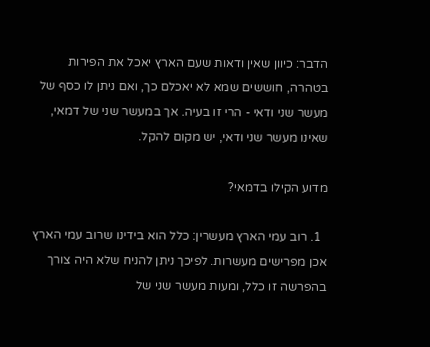הדבר: כיוון שאין ודאות שעם הארץ יאכל את הפירות בטהרה, חוששים שמא לא יאכלם כך, ואם ניתן לו כסף של מעשר שני ודאי - הרי זו בעיה. אך במעשר שני של דמאי, שאינו מעשר שני ודאי, יש מקום להקל.

מדוע הקילו בדמאי?

  1. רוב עמי הארץ מעשרין: כלל הוא בידינו שרוב עמי הארץ אכן מפרישים מעשרות. לפיכך ניתן להניח שלא היה צורך בהפרשה זו כלל, ומעות מעשר שני של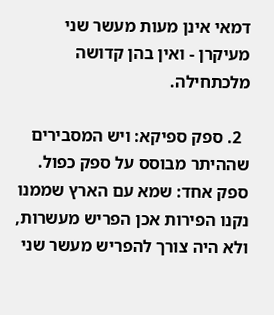דמאי אינן מעות מעשר שני מעיקרן - ואין בהן קדושה מלכתחילה.

  2. ספק ספיקא: ויש המסבירים שההיתר מבוסס על ספק כפול. ספק אחד: שמא עם הארץ שממנו נקנו הפירות אכן הפריש מעשרות, ולא היה צורך להפריש מעשר שני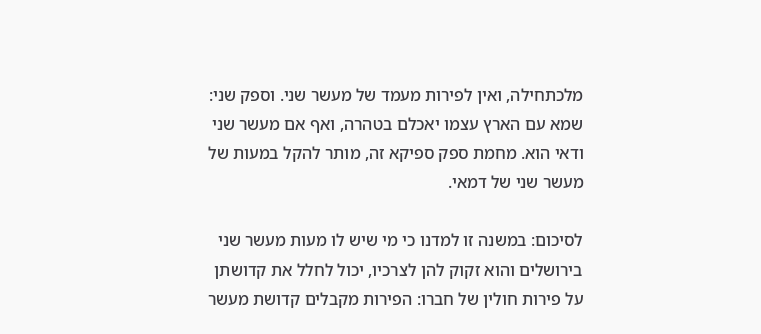מלכתחילה, ואין לפירות מעמד של מעשר שני. וספק שני: שמא עם הארץ עצמו יאכלם בטהרה, ואף אם מעשר שני ודאי הוא. מחמת ספק ספיקא זה, מותר להקל במעות של מעשר שני של דמאי.

לסיכום: במשנה זו למדנו כי מי שיש לו מעות מעשר שני בירושלים והוא זקוק להן לצרכיו, יכול לחלל את קדושתן על פירות חולין של חברו: הפירות מקבלים קדושת מעשר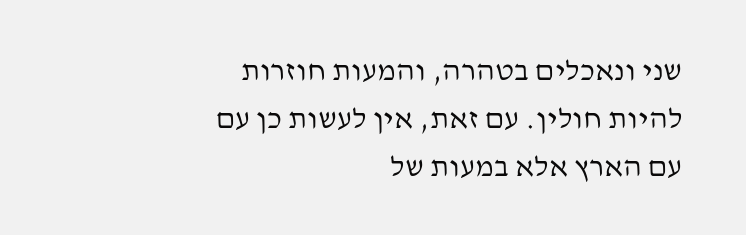שני ונאכלים בטהרה, והמעות חוזרות להיות חולין. עם זאת, אין לעשות כן עם עם הארץ אלא במעות של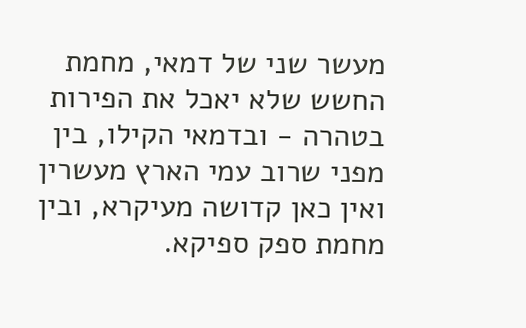מעשר שני של דמאי, מחמת החשש שלא יאכל את הפירות בטהרה - ובדמאי הקילו, בין מפני שרוב עמי הארץ מעשרין ואין כאן קדושה מעיקרא, ובין מחמת ספק ספיקא.